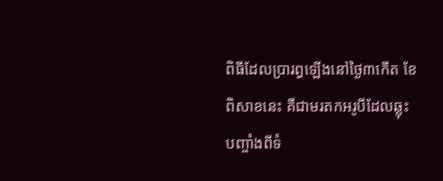ពិធីដែលប្រារព្ធឡើងនៅថ្ងៃ៣កើត ខែពិសាខនេះ គឺជាមរតកអរូបីដែលឆ្លុះបញ្ចាំងពីទំ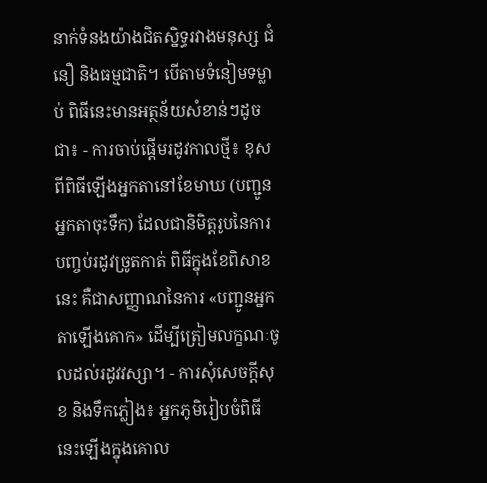នាក់ទំនងយ៉ាងជិតស្និទ្ធរវាងមនុស្ស ជំនឿ និងធម្មជាតិ។ បើតាមទំនៀមទម្លាប់ ពិធីនេះមានអត្ថន័យសំខាន់ៗដូចជា៖ - ការចាប់ផ្តើមរដូវកាលថ្មី៖ ខុសពីពិធីឡើងអ្នកតានៅខែមាឃ (បញ្ជូនអ្នកតាចុះទឹក) ដែលជានិមិត្តរូបនៃការបញ្ចប់រដូវច្រូតកាត់ ពិធីក្នុងខែពិសាខនេះ គឺជាសញ្ញាណនៃការ «បញ្ជូនអ្នកតាឡើងគោក» ដើម្បីត្រៀមលក្ខណៈចូលដល់រដូវវស្សា។ - ការសុំសេចក្តីសុខ និងទឹកភ្លៀង៖ អ្នកភូមិរៀបចំពិធីនេះឡើងក្នុងគោល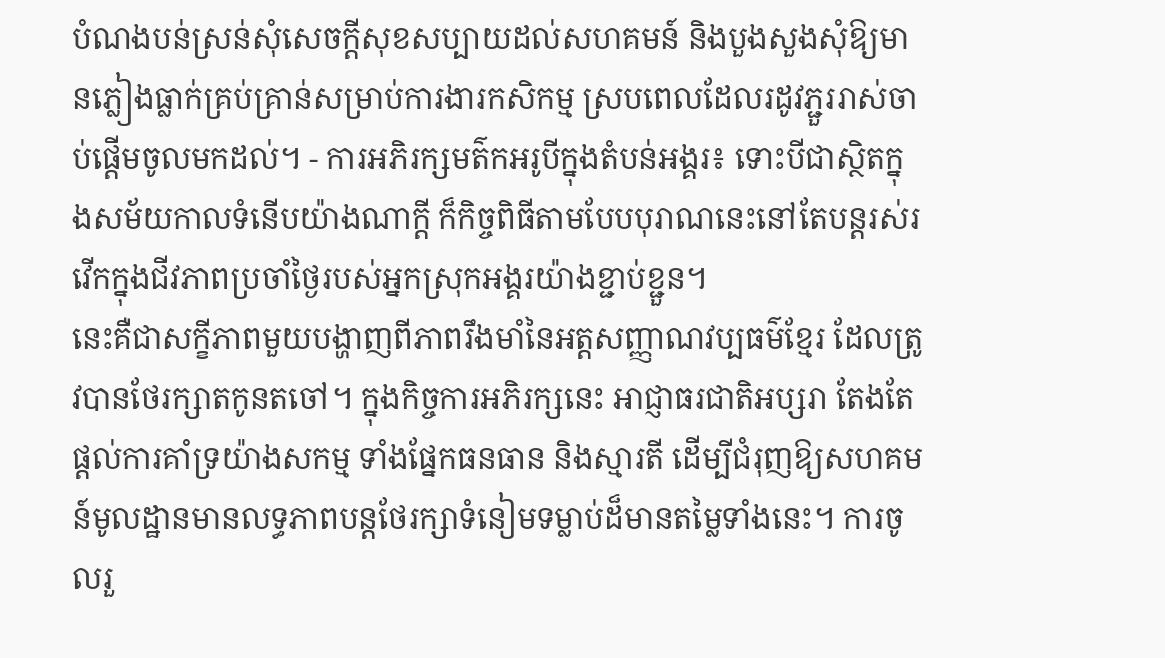បំណងបន់ស្រន់សុំសេចក្តីសុខសប្បាយដល់សហគមន៍ និងបួងសួងសុំឱ្យមានភ្លៀងធ្លាក់គ្រប់គ្រាន់សម្រាប់ការងារកសិកម្ម ស្របពេលដែលរដូវភ្ជួររាស់ចាប់ផ្តើមចូលមកដល់។ - ការអភិរក្សមត៌កអរូបីក្នុងតំបន់អង្គរ៖ ទោះបីជាស្ថិតក្នុងសម័យកាលទំនើបយ៉ាងណាក្តី ក៏កិច្ចពិធីតាមបែបបុរាណនេះនៅតែបន្តរស់រវើកក្នុងជីវភាពប្រចាំថ្ងៃរបស់អ្នកស្រុកអង្គរយ៉ាងខ្ជាប់ខ្ជួន។
នេះគឺជាសក្ខីភាពមួយបង្ហាញពីភាពរឹងមាំនៃអត្តសញ្ញាណវប្បធម៌ខ្មែរ ដែលត្រូវបានថែរក្សាតកូនតចៅ។ ក្នុងកិច្ចការអភិរក្សនេះ អាជ្ញាធរជាតិអប្សរា តែងតែផ្តល់ការគាំទ្រយ៉ាងសកម្ម ទាំងផ្នែកធនធាន និងស្មារតី ដើម្បីជំរុញឱ្យសហគមន៍មូលដ្ឋានមានលទ្ធភាពបន្តថែរក្សាទំនៀមទម្លាប់ដ៏មានតម្លៃទាំងនេះ។ ការចូលរួ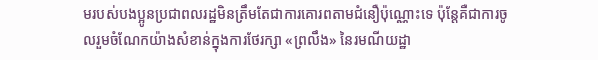មរបស់បងប្អូនប្រជាពលរដ្ឋមិនត្រឹមតែជាការគោរពតាមជំនឿប៉ុណ្ណោះទេ ប៉ុន្តែគឺជាការចូលរួមចំណែកយ៉ាងសំខាន់ក្នុងការថែរក្សា «ព្រលឹង» នៃរមណីយដ្ឋា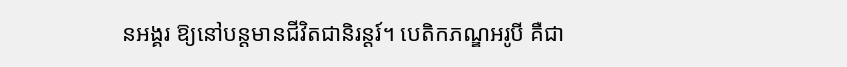នអង្គរ ឱ្យនៅបន្តមានជីវិតជានិរន្តរ៍។ បេតិកភណ្ឌអរូបី គឺជា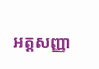អត្តសញ្ញា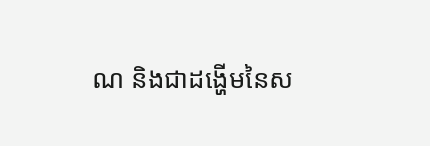ណ និងជាដង្ហើមនៃស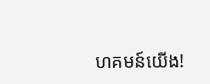ហគមន៍យើង!